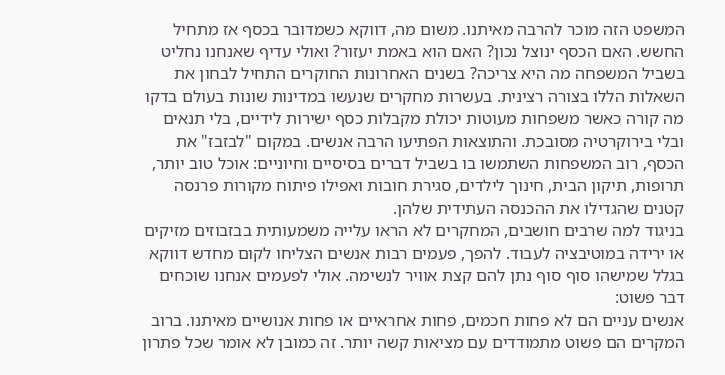המשפט הזה מוכר להרבה מאיתנו. משום מה, דווקא כשמדובר בכסף אז מתחיל החשש. האם הכסף ינוצל נכון? האם הוא באמת יעזור? ואולי עדיף שאנחנו נחליט בשביל המשפחה מה היא צריכה? בשנים האחרונות החוקרים התחיל לבחון את השאלות הללו בצורה רצינית. בעשרות מחקרים שנעשו במדינות שונות בעולם בדקו מה קורה כאשר משפחות מעוטות יכולת מקבלות כסף ישירות לידיים, בלי תנאים ובלי בירוקרטיה מסובכת. והתוצאות הפתיעו הרבה אנשים. במקום "לבזבז" את הכסף, רוב המשפחות השתמשו בו בשביל דברים בסיסיים וחיוניים: אוכל טוב יותר, תרופות, תיקון הבית, חינוך לילדים, סגירת חובות ואפילו פיתוח מקורות פרנסה קטנים שהגדילו את ההכנסה העתידית שלהן.
בניגוד למה שרבים חושבים, המחקרים לא הראו עלייה משמעותית בבזבוזים מזיקים או ירידה במוטיבציה לעבוד. להפך, פעמים רבות אנשים הצליחו לקום מחדש דווקא בגלל שמישהו סוף סוף נתן להם קצת אוויר לנשימה. אולי לפעמים אנחנו שוכחים דבר פשוט:
אנשים עניים הם לא פחות חכמים, פחות אחראיים או פחות אנושיים מאיתנו. ברוב המקרים הם פשוט מתמודדים עם מציאות קשה יותר. זה כמובן לא אומר שכל פתרון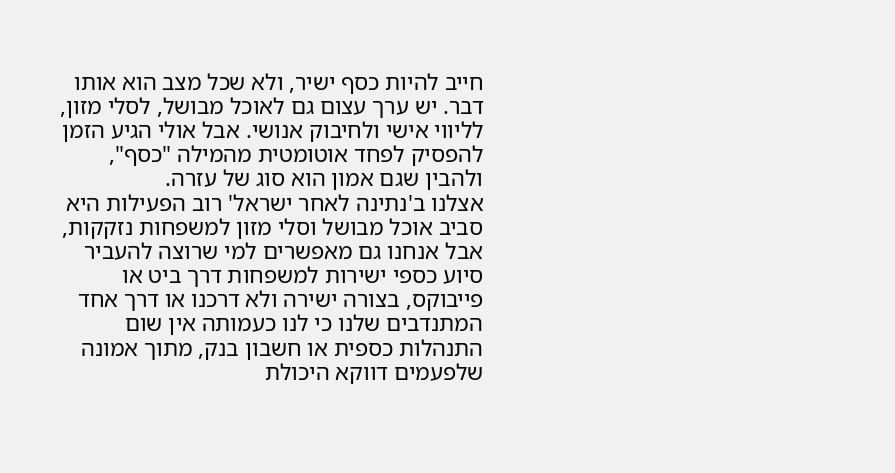חייב להיות כסף ישיר, ולא שכל מצב הוא אותו דבר. יש ערך עצום גם לאוכל מבושל, לסלי מזון, לליווי אישי ולחיבוק אנושי. אבל אולי הגיע הזמן להפסיק לפחד אוטומטית מהמילה "כסף", ולהבין שגם אמון הוא סוג של עזרה.
אצלנו ב'נתינה לאחר ישראל' רוב הפעילות היא סביב אוכל מבושל וסלי מזון למשפחות נזקקות, אבל אנחנו גם מאפשרים למי שרוצה להעביר סיוע כספי ישירות למשפחות דרך ביט או פייבוקס, בצורה ישירה ולא דרכנו או דרך אחד המתנדבים שלנו כי לנו כעמותה אין שום התנהלות כספית או חשבון בנק, מתוך אמונה שלפעמים דווקא היכולת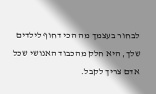לבחור בעצמך מה הכי דחוף לילדים שלך, היא חלק מהכבוד האנושי שכל אדם צריך לקבל.